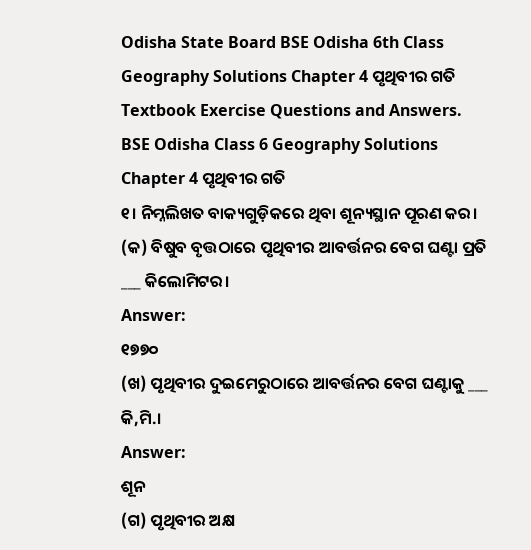Odisha State Board BSE Odisha 6th Class Geography Solutions Chapter 4 ପୃଥିବୀର ଗତି Textbook Exercise Questions and Answers.
BSE Odisha Class 6 Geography Solutions Chapter 4 ପୃଥିବୀର ଗତି
୧। ନିମ୍ନଲିଖତ ବାକ୍ୟଗୁଡ଼ିକରେ ଥିବା ଶୂନ୍ୟସ୍ଥାନ ପୂରଣ କର।
(କ) ବିଷୁବ ବୃତ୍ତଠାରେ ପୃଥିବୀର ଆବର୍ତ୍ତନର ବେଗ ଘଣ୍ଟା ପ୍ରତି ___ କିଲୋମିଟର।
Answer:
୧୭୭୦
(ଖ) ପୃଥିବୀର ଦୁଇମେରୁଠାରେ ଆବର୍ତ୍ତନର ବେଗ ଘଣ୍ଟାକୁ ___ କି,ମି.।
Answer:
ଶୂନ
(ଗ) ପୃଥିବୀର ଅକ୍ଷ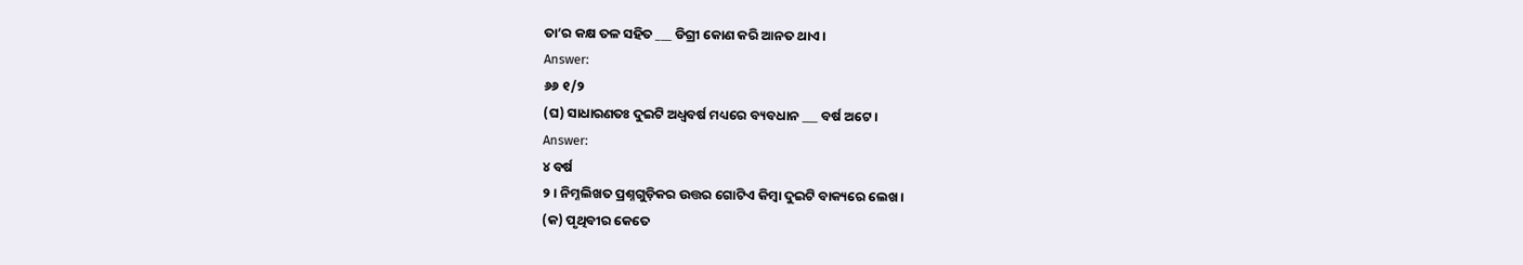ତା’ର କକ୍ଷ ତଳ ସହିତ ___ ଡିଗ୍ରୀ କୋଣ କରି ଆନତ ଥାଏ।
Answer:
୬୬ ୧/୨
(ଘ) ସାଧାରଣତଃ ଦୁଇଟି ଅଧ୍ବବର୍ଷ ମଧ୍ୟରେ ବ୍ୟବଧାନ ___ ବର୍ଷ ଅଟେ।
Answer:
୪ ବର୍ଷ
୨। ନିମ୍ନଲିଖତ ପ୍ରଶ୍ନଗୁଡ଼ିକର ଉତ୍ତର ଗୋଟିଏ କିମ୍ବା ଦୁଇଟି ବାକ୍ୟରେ ଲେଖ।
(କ) ପୃଥିବୀର କେତେ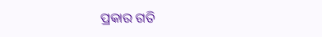ପ୍ରକାର ଗତି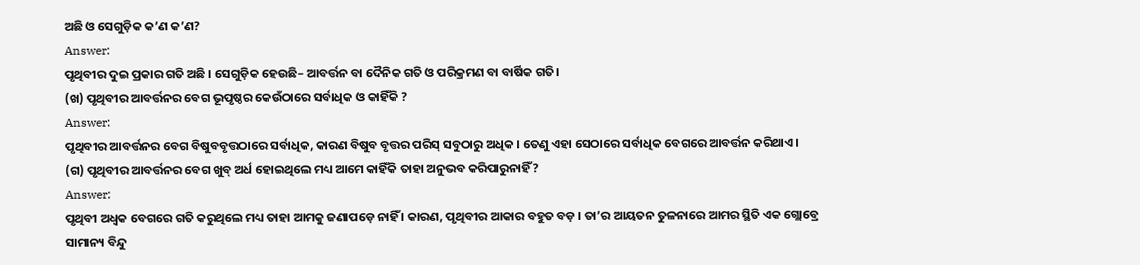ଅଛି ଓ ସେଗୁଡ଼ିକ କ’ଣ କ’ଣ?
Answer:
ପୃଥିବୀର ଦୁଇ ପ୍ରକାର ଗତି ଅଛି । ସେଗୁଡ଼ିକ ହେଉଛି– ଆବର୍ତ୍ତନ ବା ଦୈନିକ ଗତି ଓ ପରିକ୍ରମଣ ବା ବାର୍ଷିକ ଗତି।
(ଖ) ପୃଥିବୀର ଆବର୍ତ୍ତନର ବେଗ ଭୂପୃଷ୍ଠର କେଉଁଠାରେ ସର୍ବାଧିକ ଓ କାହିଁକି ?
Answer:
ପୃଥିବୀର ଆବର୍ତ୍ତନର ବେଗ ବିଷୁବବୃତ୍ତଠାରେ ସର୍ବାଧିକ, କାରଣ ବିଷୁବ ବୃତ୍ତର ପରିସ୍ ସବୁଠାରୁ ଅଧିକ । ତେଣୁ ଏହା ସେଠାରେ ସର୍ବାଧିକ ବେଗରେ ଆବର୍ତ୍ତନ କରିଥାଏ।
(ଗ) ପୃଥିବୀର ଆବର୍ତ୍ତନର ବେଗ ଖୁବ୍ ଅର୍ଧ ହୋଇଥିଲେ ମଧ୍ୟ ଆମେ କାହିଁକି ତାହା ଅନୁଭବ କରିପାରୁନାହିଁ ?
Answer:
ପୃଥିବୀ ଅଧ୍ବକ ବେଗରେ ଗତି କରୁଥିଲେ ମଧ୍ୟ ତାହା ଆମକୁ ଜଣାପଡ଼େ ନାହିଁ । କାରଣ, ପୃଥିବୀର ଆକାର ବହୁତ ବଡ଼ । ତା’ର ଆୟତନ ତୁଳନାରେ ଆମର ସ୍ଥିତି ଏକ ଗ୍ଲୋବ୍ରେ ସାମାନ୍ୟ ବିନ୍ଦୁ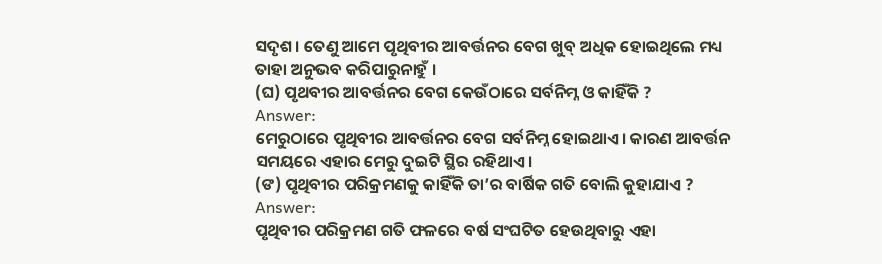ସଦୃଶ। ତେଣୁ ଆମେ ପୃଥିବୀର ଆବର୍ତ୍ତନର ବେଗ ଖୁବ୍ ଅଧିକ ହୋଇଥିଲେ ମଧ୍ୟ ତାହା ଅନୁଭବ କରିପାରୁନାହୁଁ ।
(ଘ) ପୃଥବୀର ଆବର୍ତ୍ତନର ବେଗ କେଉଁଠାରେ ସର୍ବନିମ୍ନ ଓ କାହିଁକି ?
Answer:
ମେରୁଠାରେ ପୃଥିବୀର ଆବର୍ତ୍ତନର ବେଗ ସର୍ବନିମ୍ନ ହୋଇଥାଏ। କାରଣ ଆବର୍ତ୍ତନ ସମୟରେ ଏହାର ମେରୁ ଦୁଇଟି ସ୍ଥିର ରହିଥାଏ।
(ଙ) ପୃଥିବୀର ପରିକ୍ରମଣକୁ କାହିଁକି ତା’ର ବାର୍ଷିକ ଗତି ବୋଲି କୁହାଯାଏ ?
Answer:
ପୃଥିବୀର ପରିକ୍ରମଣ ଗତି ଫଳରେ ବର୍ଷ ସଂଘଟିତ ହେଉଥିବାରୁ ଏହା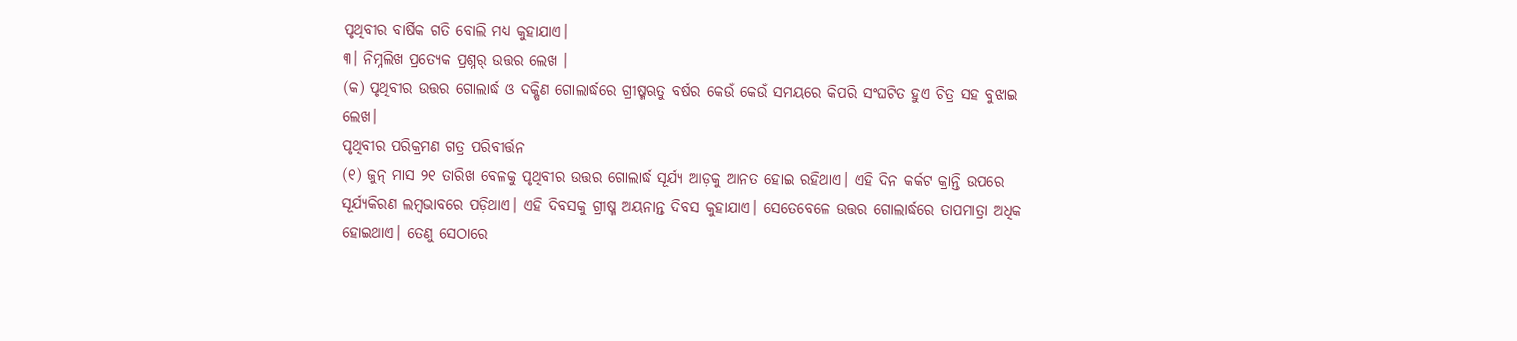ପୃଥିବୀର ବାର୍ଷିକ ଗତି ବୋଲି ମଧ୍ୟ କୁହାଯାଏ।
୩। ନିମ୍ନଲିଖ ପ୍ରତ୍ୟେକ ପ୍ରଶ୍ନର୍ ଉତ୍ତର ଲେଖ ।
(କ) ପୃଥିବୀର ଉତ୍ତର ଗୋଲାର୍ଦ୍ଧ ଓ ଦକ୍ଷିଣ ଗୋଲାର୍ଦ୍ଧରେ ଗ୍ରୀଷ୍ମଋତୁ ବର୍ଷର କେଉଁ କେଉଁ ସମୟରେ କିପରି ସଂଘଟିତ ହୁଏ ଚିତ୍ର ସହ ବୁଝାଇ ଲେଖ।
ପୃଥିବୀର ପରିକ୍ରମଣ ଗତ୍ର ପରିବୀର୍ତ୍ତନ
(୧) ଜୁନ୍ ମାସ ୨୧ ତାରିଖ ବେଳକୁ ପୃଥିବୀର ଉତ୍ତର ଗୋଲାର୍ଦ୍ଧ ସୂର୍ଯ୍ୟ ଆଡ଼କୁ ଆନତ ହୋଇ ରହିଥାଏ। ଏହି ଦିନ କର୍କଟ କ୍ରାନ୍ତି ଉପରେ ସୂର୍ଯ୍ୟକିରଣ ଲମ୍ବଭାବରେ ପଡ଼ିଥାଏ। ଏହି ଦିବସକୁ ଗ୍ରୀଷ୍ମ ଅୟନାନ୍ତ ଦିବସ କୁହାଯାଏ। ସେତେବେଳେ ଉତ୍ତର ଗୋଲାର୍ଦ୍ଧରେ ତାପମାତ୍ରା ଅଧିକ ହୋଇଥାଏ। ତେଣୁ ସେଠାରେ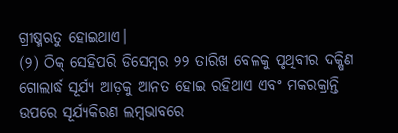ଗ୍ରୀଷ୍ମଋତୁ ହୋଇଥାଏ।
(୨) ଠିକ୍ ସେହିପରି ଡିସେମ୍ବର ୨୨ ତାରିଖ ବେଳକୁ ପୃଥିବୀର ଦକ୍ଷିଣ ଗୋଲାର୍ଦ୍ଧ ସୂର୍ଯ୍ୟ ଆଡ଼କୁ ଆନତ ହୋଇ ରହିଥାଏ ଏବଂ ମକରକ୍ରାନ୍ତି ଉପରେ ସୂର୍ଯ୍ୟକିରଣ ଲମ୍ବଭାବରେ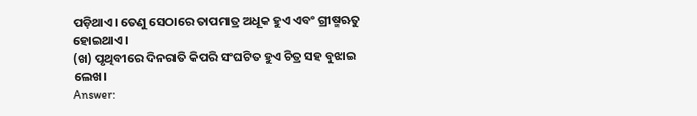ପଡ଼ିଥାଏ। ତେଣୁ ସେଠାରେ ତାପମାତ୍ର ଅଧୂକ ହୁଏ ଏବଂ ଗ୍ରୀଷ୍ମଋତୁ ହୋଇଥାଏ।
(ଖ) ପୃଥିବୀରେ ଦିନରାତି କିପରି ସଂଘଟିତ ହୁଏ ଚିତ୍ର ସହ ବୁଝାଇ ଲେଖ।
Answer: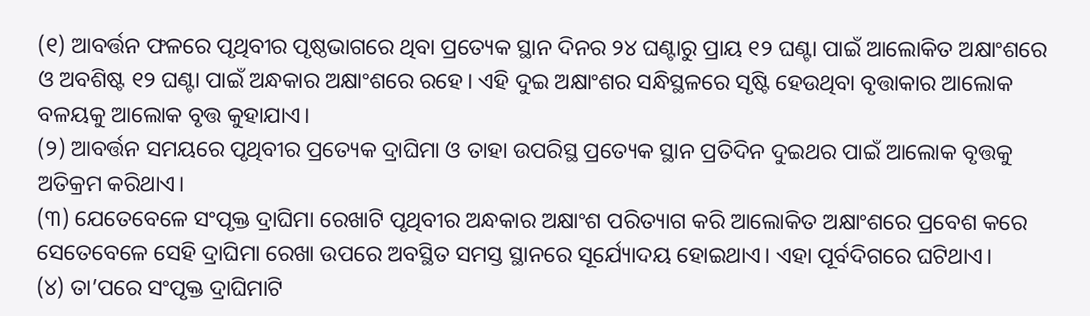(୧) ଆବର୍ତ୍ତନ ଫଳରେ ପୃଥିବୀର ପୃଷ୍ଠଭାଗରେ ଥିବା ପ୍ରତ୍ୟେକ ସ୍ଥାନ ଦିନର ୨୪ ଘଣ୍ଟାରୁ ପ୍ରାୟ ୧୨ ଘଣ୍ଟା ପାଇଁ ଆଲୋକିତ ଅକ୍ଷାଂଶରେ ଓ ଅବଶିଷ୍ଟ ୧୨ ଘଣ୍ଟା ପାଇଁ ଅନ୍ଧକାର ଅକ୍ଷାଂଶରେ ରହେ। ଏହି ଦୁଇ ଅକ୍ଷାଂଶର ସନ୍ଧିସ୍ଥଳରେ ସୃଷ୍ଟି ହେଉଥିବା ବୃତ୍ତାକାର ଆଲୋକ ବଳୟକୁ ଆଲୋକ ବୃତ୍ତ କୁହାଯାଏ।
(୨) ଆବର୍ତ୍ତନ ସମୟରେ ପୃଥିବୀର ପ୍ରତ୍ୟେକ ଦ୍ରାଘିମା ଓ ତାହା ଉପରିସ୍ଥ ପ୍ରତ୍ୟେକ ସ୍ଥାନ ପ୍ରତିଦିନ ଦୁଇଥର ପାଇଁ ଆଲୋକ ବୃତ୍ତକୁ ଅତିକ୍ରମ କରିଥାଏ।
(୩) ଯେତେବେଳେ ସଂପୃକ୍ତ ଦ୍ରାଘିମା ରେଖାଟି ପୃଥିବୀର ଅନ୍ଧକାର ଅକ୍ଷାଂଶ ପରିତ୍ୟାଗ କରି ଆଲୋକିତ ଅକ୍ଷାଂଶରେ ପ୍ରବେଶ କରେ ସେତେବେଳେ ସେହି ଦ୍ରାଘିମା ରେଖା ଉପରେ ଅବସ୍ଥିତ ସମସ୍ତ ସ୍ଥାନରେ ସୂର୍ଯ୍ୟୋଦୟ ହୋଇଥାଏ। ଏହା ପୂର୍ବଦିଗରେ ଘଟିଥାଏ।
(୪) ତା’ପରେ ସଂପୃକ୍ତ ଦ୍ରାଘିମାଟି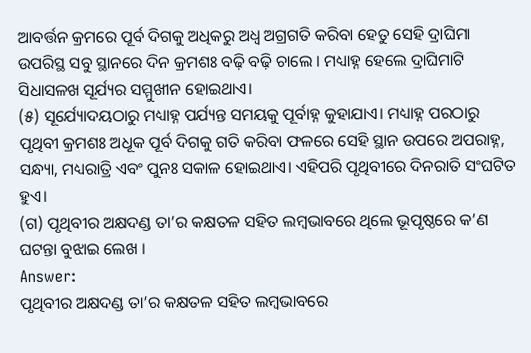ଆବର୍ତ୍ତନ କ୍ରମରେ ପୂର୍ବ ଦିଗକୁ ଅଧିକରୁ ଅଧ୍ଵ ଅଗ୍ରଗତି କରିବା ହେତୁ ସେହି ଦ୍ରାଘିମା ଉପରିସ୍ଥ ସବୁ ସ୍ଥାନରେ ଦିନ କ୍ରମଶଃ ବଢ଼ି ବଢ଼ି ଚାଲେ । ମଧ୍ୟାହ୍ନ ହେଲେ ଦ୍ରାଘିମାଟି ସିଧାସଳଖ ସୂର୍ଯ୍ୟର ସମ୍ମୁଖୀନ ହୋଇଥାଏ।
(୫) ସୂର୍ଯ୍ୟୋଦୟଠାରୁ ମଧ୍ୟାହ୍ନ ପର୍ଯ୍ୟନ୍ତ ସମୟକୁ ପୂର୍ବାହ୍ନ କୁହାଯାଏ। ମଧ୍ୟାହ୍ନ ପରଠାରୁ ପୃଥିବୀ କ୍ରମଶଃ ଅଧୂକ ପୂର୍ବ ଦିଗକୁ ଗତି କରିବା ଫଳରେ ସେହି ସ୍ଥାନ ଉପରେ ଅପରାହ୍ନ, ସନ୍ଧ୍ୟା, ମଧ୍ୟରାତ୍ରି ଏବଂ ପୁନଃ ସକାଳ ହୋଇଥାଏ। ଏହିପରି ପୃଥିବୀରେ ଦିନରାତି ସଂଘଟିତ ହୁଏ।
(ଗ) ପୃଥିବୀର ଅକ୍ଷଦଣ୍ଡ ତା’ର କକ୍ଷତଳ ସହିତ ଲମ୍ବଭାବରେ ଥିଲେ ଭୂପୃଷ୍ଠରେ କ’ଣ ଘଟନ୍ତା ବୁଝାଇ ଲେଖ ।
Answer:
ପୃଥିବୀର ଅକ୍ଷଦଣ୍ଡ ତା’ର କକ୍ଷତଳ ସହିତ ଲମ୍ବଭାବରେ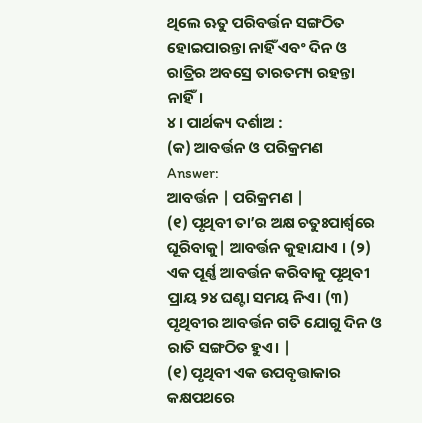ଥିଲେ ଋତୁ ପରିବର୍ତ୍ତନ ସଙ୍ଗଠିତ ହୋଇପାରନ୍ତା ନାହିଁ ଏବଂ ଦିନ ଓ ରାତ୍ରିର ଅବସ୍ରେ ତାରତମ୍ୟ ରହନ୍ତା ନାହିଁ।
୪। ପାର୍ଥକ୍ୟ ଦର୍ଶାଅ :
(କ) ଆବର୍ତ୍ତନ ଓ ପରିକ୍ରମଣ
Answer:
ଆବର୍ତ୍ତନ | ପରିକ୍ରମଣ |
(୧) ପୃଥିବୀ ତା’ର ଅକ୍ଷ ଚତୁଃପାର୍ଶ୍ଵରେ ଘୂରିବାକୁ| ଆବର୍ତ୍ତନ କୁହାଯାଏ । (୨) ଏକ ପୂର୍ଣ୍ଣ ଆବର୍ତ୍ତନ କରିବାକୁ ପୃଥିବୀ ପ୍ରାୟ ୨୪ ଘଣ୍ଟା ସମୟ ନିଏ। (୩) ପୃଥିବୀର ଆବର୍ତ୍ତନ ଗତି ଯୋଗୁ ଦିନ ଓ ରାତି ସଙ୍ଗଠିତ ହୁଏ। |
(୧) ପୃଥିବୀ ଏକ ଉପବୃତ୍ତାକାର କକ୍ଷପଥରେ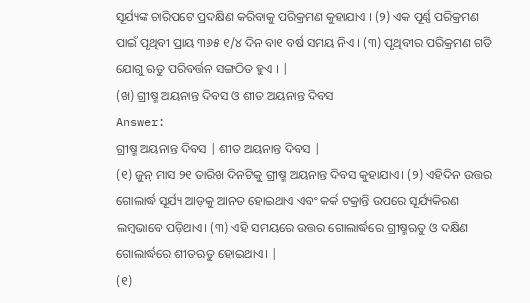ସୂର୍ଯ୍ୟଙ୍କ ଚାରିପଟେ ପ୍ରଦକ୍ଷିଣ କରିବାକୁ ପରିକ୍ରମଣ କୁହାଯାଏ । (୨) ଏକ ପୂର୍ଣ୍ଣ ପରିକ୍ରମଣ ପାଇଁ ପୃଥିବୀ ପ୍ରାୟ ୩୬୫ ୧/୪ ଦିନ ବା୧ ବର୍ଷ ସମୟ ନିଏ । (୩) ପୃଥିବୀର ପରିକ୍ରମଣ ଗତି ଯୋଗୁ ଋତୁ ପରିବର୍ତ୍ତନ ସଙ୍ଗଠିତ ହୁଏ । |
(ଖ) ଗ୍ରୀଷ୍ମ ଅୟନାନ୍ତ ଦିବସ ଓ ଶୀତ ଅୟନାନ୍ତ ଦିବସ
Answer:
ଗ୍ରୀଷ୍ମ ଅୟନାନ୍ତ ଦିବସ | ଶୀତ ଅୟନାନ୍ତ ଦିବସ |
(୧) ଜୁନ୍ ମାସ ୨୧ ତାରିଖ ଦିନଟିକୁ ଗ୍ରୀଷ୍ମ ଅୟନାନ୍ତ ଦିବସ କୁହାଯାଏ। (୨) ଏହିଦିନ ଉତ୍ତର ଗୋଲାର୍ଦ୍ଧ ସୂର୍ଯ୍ୟ ଆଡ଼କୁ ଆନତ ହୋଇଥାଏ ଏବଂ କର୍କ ଟକ୍ରାନ୍ତି ଉପରେ ସୂର୍ଯ୍ୟକିରଣ ଲମ୍ବଭାବେ ପଡ଼ିଥାଏ। (୩) ଏହି ସମୟରେ ଉତ୍ତର ଗୋଲାର୍ଦ୍ଧରେ ଗ୍ରୀଷ୍ମଋତୁ ଓ ଦକ୍ଷିଣ ଗୋଲାର୍ଦ୍ଧରେ ଶୀତଋତୁ ହୋଇଥାଏ। |
(୧)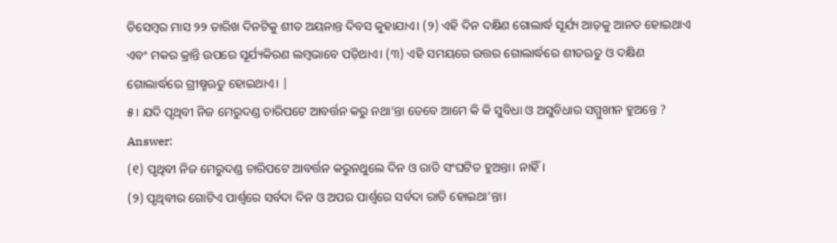ଡିସେମ୍ବର ମାସ ୨୨ ତାରିଖ ଦିନଟିକୁ ଶୀତ ଅୟନାନ୍ତ ଦିବସ କୁହାଯାଏ। (୨) ଏହି ଦିନ ଦକ୍ଷିଣ ଗୋଲାର୍ଦ୍ଧ ସୂର୍ଯ୍ୟ ଆଡ଼କୁ ଆନତ ହୋଇଥାଏ ଏବଂ ମକର କ୍ରାନ୍ତି ଉପରେ ସୂର୍ଯ୍ୟକିରଣ ଲମ୍ବଭାବେ ପଡ଼ିଥାଏ। (୩) ଏହି ସମୟରେ ଉତ୍ତର ଗୋଲାର୍ଦ୍ଧରେ ଶୀତଋତୁ ଓ ଦକ୍ଷିଣ ଗୋଲାର୍ଦ୍ଧରେ ଗ୍ରୀଷ୍ମଋତୁ ହୋଇଥାଏ। |
୫। ଯଦି ପୃଥିବୀ ନିଜ ମେରୁଦଣ୍ଡ ଚାରିପଟେ ଆବର୍ତ୍ତନ କରୁ ନଥା’ନ୍ତା ତେବେ ଆମେ କି କି ସୁବିଧା ଓ ଅସୁବିଧାର ସମ୍ମୁଖୀନ ହୁଅନ୍ତେ ?
Answer:
(୧) ପୃଥିବୀ ନିଜ ମେରୁଦଣ୍ଡ ଚାରିପଟେ ଆବର୍ତ୍ତନ କରୁନଥୁଲେ ଦିନ ଓ ରାତି ସଂଘଟିତ ହୁଅନ୍ତା। ନାହିଁ।
(୨) ପୃଥିବୀର ଗୋଟିଏ ପାର୍ଶ୍ଵରେ ସର୍ବଦା ଦିନ ଓ ଅପର ପାର୍ଶ୍ଵରେ ସର୍ବଦା ରାତି ହୋଇଥା’ନ୍ତା।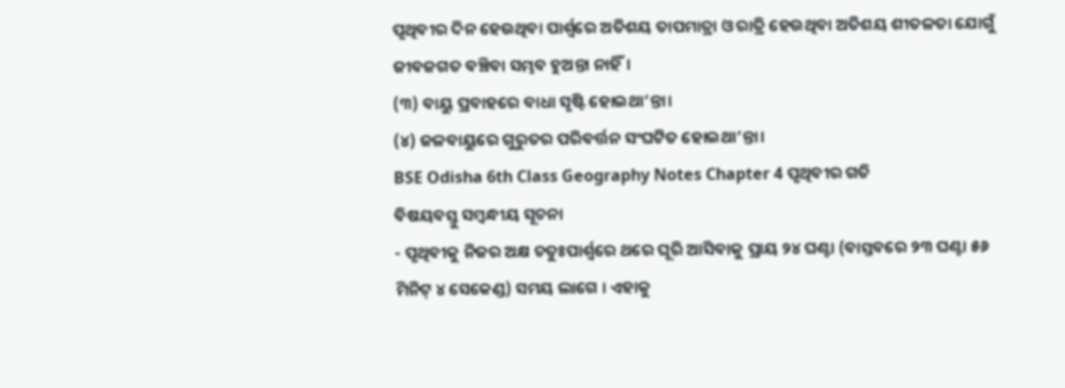ପୃଥିବୀର ଦିନ ହେଉଥିବା ପାର୍ଶ୍ବରେ ଅତିଶୟ ତାପମାତ୍ରା ଓ ରାତ୍ରି ହେଉଥିବା ଅତିଶୟ ଶୀତଳତା ଯୋଗୁଁ ଜୀବଜଗତ ବଞ୍ଚିବା ସମ୍ଭବ ହୁଅନ୍ତା ନାହିଁ।
(୩) ବାୟୁ ପ୍ରବାହରେ ବାଧା ସୃଷ୍ଟି ହୋଇଥା’ନ୍ତା।
(୪) ଜଳବାୟୁରେ ଗୁରୁତର ପରିବର୍ତ୍ତନ ସଂଘଟିତ ହୋଇଥା’ନ୍ତା।
BSE Odisha 6th Class Geography Notes Chapter 4 ପୃଥିବୀର ଗତି
ବିଷୟବସ୍ତୁ ସମ୍ବନ୍ଧୀୟ ସୂଚନା
- ପୃଥିବୀକୁ ନିଜର ଅକ୍ଷ ଚତୁଃପାର୍ଶ୍ବରେ ଥରେ ଘୂରି ଆସିବାକୁ ପ୍ରାୟ ୨୪ ଘଣ୍ଟା (ବାସ୍ତବରେ ୨୩ ଘଣ୍ଟା ୫୬ ମିନିଟ୍ ୪ ସେକେଣ୍ଡ) ସମୟ ଲାଗେ । ଏହାକୁ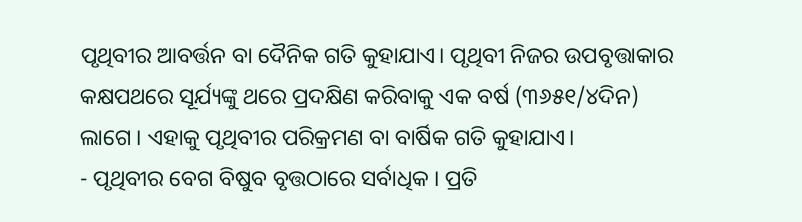ପୃଥିବୀର ଆବର୍ତ୍ତନ ବା ଦୈନିକ ଗତି କୁହାଯାଏ। ପୃଥିବୀ ନିଜର ଉପବୃତ୍ତାକାର କକ୍ଷପଥରେ ସୂର୍ଯ୍ୟଙ୍କୁ ଥରେ ପ୍ରଦକ୍ଷିଣ କରିବାକୁ ଏକ ବର୍ଷ (୩୬୫୧/୪ଦିନ) ଲାଗେ । ଏହାକୁ ପୃଥିବୀର ପରିକ୍ରମଣ ବା ବାର୍ଷିକ ଗତି କୁହାଯାଏ।
- ପୃଥିବୀର ବେଗ ବିଷୁବ ବୃତ୍ତଠାରେ ସର୍ବାଧିକ । ପ୍ରତି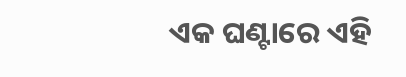ଏକ ଘଣ୍ଟାରେ ଏହି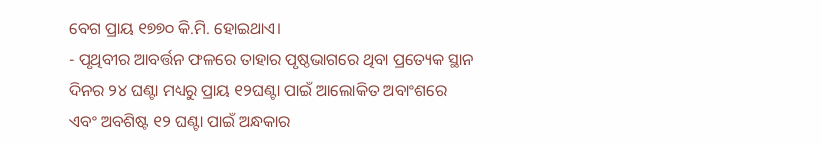ବେଗ ପ୍ରାୟ ୧୭୭୦ କି.ମି. ହୋଇଥାଏ।
- ପୃଥିବୀର ଆବର୍ତ୍ତନ ଫଳରେ ତାହାର ପୃଷ୍ଠଭାଗରେ ଥିବା ପ୍ରତ୍ୟେକ ସ୍ଥାନ ଦିନର ୨୪ ଘଣ୍ଟା ମଧ୍ୟରୁ ପ୍ରାୟ ୧୨ଘଣ୍ଟା ପାଇଁ ଆଲୋକିତ ଅବାଂଶରେ ଏବଂ ଅବଶିଷ୍ଟ ୧୨ ଘଣ୍ଟା ପାଇଁ ଅନ୍ଧକାର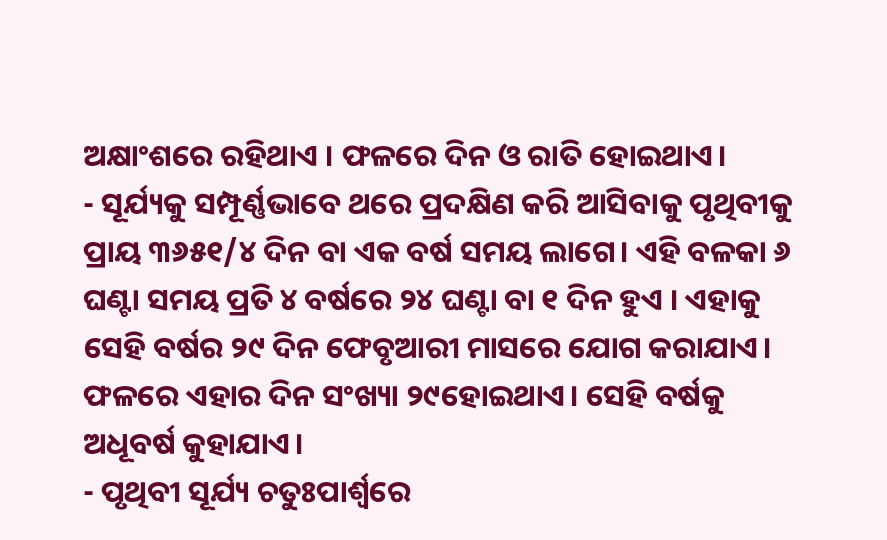ଅକ୍ଷାଂଶରେ ରହିଥାଏ । ଫଳରେ ଦିନ ଓ ରାତି ହୋଇଥାଏ।
- ସୂର୍ଯ୍ୟକୁ ସମ୍ପୂର୍ଣ୍ଣଭାବେ ଥରେ ପ୍ରଦକ୍ଷିଣ କରି ଆସିବାକୁ ପୃଥିବୀକୁ ପ୍ରାୟ ୩୬୫୧/୪ ଦିନ ବା ଏକ ବର୍ଷ ସମୟ ଲାଗେ। ଏହି ବଳକା ୬ ଘଣ୍ଟା ସମୟ ପ୍ରତି ୪ ବର୍ଷରେ ୨୪ ଘଣ୍ଟା ବା ୧ ଦିନ ହୁଏ । ଏହାକୁ ସେହି ବର୍ଷର ୨୯ ଦିନ ଫେବୃଆରୀ ମାସରେ ଯୋଗ କରାଯାଏ। ଫଳରେ ଏହାର ଦିନ ସଂଖ୍ୟା ୨୯ହୋଇଥାଏ। ସେହି ବର୍ଷକୁ ଅଧୂବର୍ଷ କୁହାଯାଏ।
- ପୃଥିବୀ ସୂର୍ଯ୍ୟ ଚତୁଃପାର୍ଶ୍ବରେ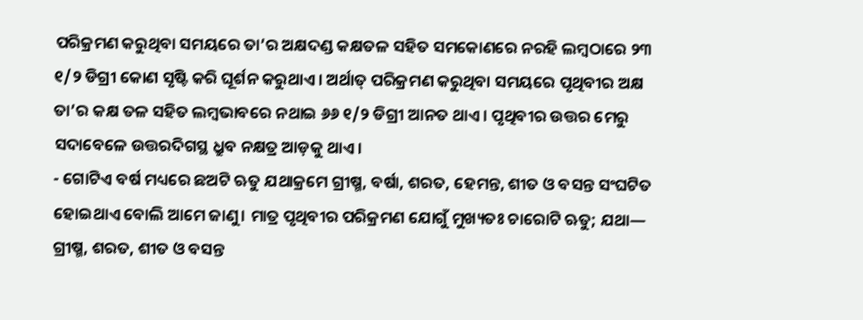ପରିକ୍ରମଣ କରୁଥିବା ସମୟରେ ତା’ର ଅକ୍ଷଦଣ୍ଡ କକ୍ଷତଳ ସହିତ ସମକୋଣରେ ନରହି ଲମ୍ବଠାରେ ୨୩ ୧/୨ ଡିଗ୍ରୀ କୋଣ ସୃଷ୍ଟି କରି ଘୂର୍ଶନ କରୁଥାଏ। ଅର୍ଥାତ୍ ପରିକ୍ରମଣ କରୁଥିବା ସମୟରେ ପୃଥିବୀର ଅକ୍ଷ ତା’ର କକ୍ଷ ତଳ ସହିତ ଲମ୍ବଭାବରେ ନଥାଇ ୬୬ ୧/୨ ଡିଗ୍ରୀ ଆନତ ଥାଏ। ପୃଥିବୀର ଉତ୍ତର ମେରୁ ସଦାବେଳେ ଉତ୍ତରଦିଗସ୍ଥ ଧ୍ରୁବ ନକ୍ଷତ୍ର ଆଡ଼କୁ ଥାଏ।
- ଗୋଟିଏ ବର୍ଷ ମଧ୍ୟରେ ଛଅଟି ଋତୁ ଯଥାକ୍ରମେ ଗ୍ରୀଷ୍ମ, ବର୍ଷା, ଶରତ, ହେମନ୍ତ, ଶୀତ ଓ ବସନ୍ତ ସଂଘଟିତ ହୋଇଥାଏ ବୋଲି ଆମେ ଜାଣୁ। ମାତ୍ର ପୃଥିବୀର ପରିକ୍ରମଣ ଯୋଗୁଁ ମୁଖ୍ୟତଃ ଚାରୋଟି ଋତୁ; ଯଥା— ଗ୍ରୀଷ୍ମ, ଶରତ, ଶୀତ ଓ ବସନ୍ତ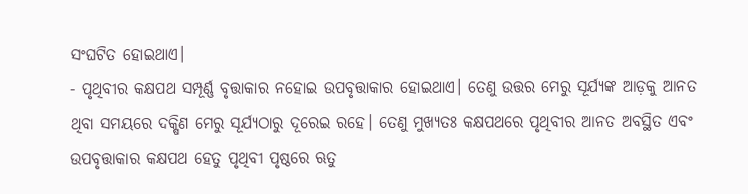ସଂଘଟିତ ହୋଇଥାଏ।
- ପୃଥିବୀର କକ୍ଷପଥ ସମ୍ପୂର୍ଣ୍ଣ ବୃତ୍ତାକାର ନହୋଇ ଉପବୃତ୍ତାକାର ହୋଇଥାଏ। ତେଣୁ ଉତ୍ତର ମେରୁ ସୂର୍ଯ୍ୟଙ୍କ ଆଡ଼କୁ ଆନତ ଥିବା ସମୟରେ ଦକ୍ଷିଣ ମେରୁ ସୂର୍ଯ୍ୟଠାରୁ ଦୂରେଇ ରହେ। ତେଣୁ ମୁଖ୍ୟତଃ କକ୍ଷପଥରେ ପୃଥିବୀର ଆନତ ଅବସ୍ଥିତ ଏବଂ ଉପବୃତ୍ତାକାର କକ୍ଷପଥ ହେତୁ ପୃଥିବୀ ପୃଷ୍ଠରେ ଋତୁ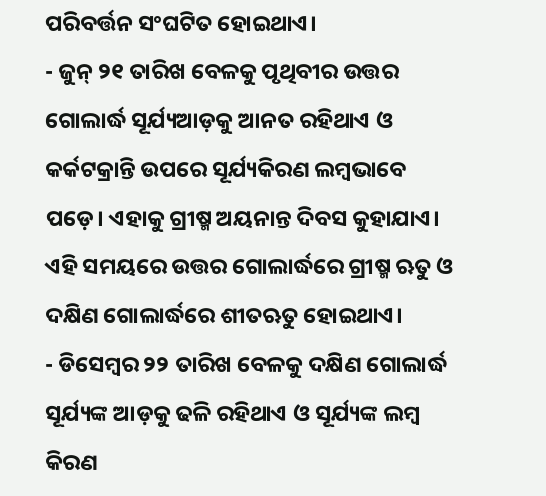ପରିବର୍ତ୍ତନ ସଂଘଟିତ ହୋଇଥାଏ।
- ଜୁନ୍ ୨୧ ତାରିଖ ବେଳକୁ ପୃଥିବୀର ଉତ୍ତର ଗୋଲାର୍ଦ୍ଧ ସୂର୍ଯ୍ୟଆଡ଼କୁ ଆନତ ରହିଥାଏ ଓ କର୍କଟକ୍ରାନ୍ତି ଉପରେ ସୂର୍ଯ୍ୟକିରଣ ଲମ୍ବଭାବେ ପଡ଼େ। ଏହାକୁ ଗ୍ରୀଷ୍ମ ଅୟନାନ୍ତ ଦିବସ କୁହାଯାଏ। ଏହି ସମୟରେ ଉତ୍ତର ଗୋଲାର୍ଦ୍ଧରେ ଗ୍ରୀଷ୍ମ ଋତୁ ଓ ଦକ୍ଷିଣ ଗୋଲାର୍ଦ୍ଧରେ ଶୀତଋତୁ ହୋଇଥାଏ।
- ଡିସେମ୍ବର ୨୨ ତାରିଖ ବେଳକୁ ଦକ୍ଷିଣ ଗୋଲାର୍ଦ୍ଧ ସୂର୍ଯ୍ୟଙ୍କ ଆଡ଼କୁ ଢଳି ରହିଥାଏ ଓ ସୂର୍ଯ୍ୟଙ୍କ ଲମ୍ବ କିରଣ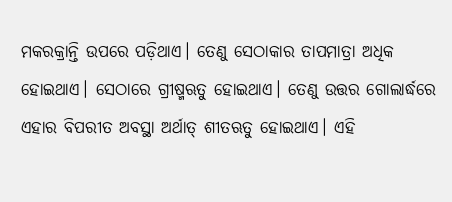ମକରକ୍ରାନ୍ତି ଉପରେ ପଡ଼ିଥାଏ। ତେଣୁ ସେଠାକାର ତାପମାତ୍ରା ଅଧିକ ହୋଇଥାଏ। ସେଠାରେ ଗ୍ରୀଷ୍ମଋତୁ ହୋଇଥାଏ। ତେଣୁ ଉତ୍ତର ଗୋଲାର୍ଦ୍ଧରେ ଏହାର ବିପରୀତ ଅବସ୍ଥା ଅର୍ଥାତ୍ ଶୀତଋତୁ ହୋଇଥାଏ। ଏହି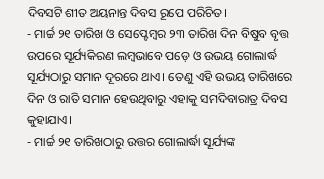ଦିବସଟି ଶୀତ ଅୟନାନ୍ତ ଦିବସ ରୂପେ ପରିଚିତ।
- ମାର୍ଚ୍ଚ ୨୧ ତାରିଖ ଓ ସେପ୍ଟେମ୍ବର ୨୩ ତାରିଖ ଦିନ ବିଷୁବ ବୃତ୍ତ ଉପରେ ସୂର୍ଯ୍ୟକିରଣ ଲମ୍ବଭାବେ ପଡ଼େ ଓ ଉଭୟ ଗୋଲାର୍ଦ୍ଧ ସୂର୍ଯ୍ୟଠାରୁ ସମାନ ଦୂରରେ ଥାଏ। ତେଣୁ ଏହି ଉଭୟ ତାରିଖରେ ଦିନ ଓ ରାତି ସମାନ ହେଉଥିବାରୁ ଏହାକୁ ସମଦିବାରାତ୍ର ଦିବସ କୁହାଯାଏ।
- ମାର୍ଚ୍ଚ ୨୧ ତାରିଖଠାରୁ ଉତ୍ତର ଗୋଲାର୍ଦ୍ଧା ସୂର୍ଯ୍ୟଙ୍କ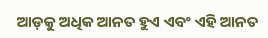ଆଡ଼କୁ ଅଧିକ ଆନତ ହୁଏ ଏବଂ ଏହି ଆନତ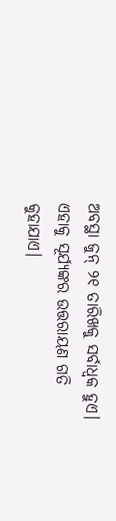ଅବସ୍ଥା ଜୁନ୍ ୨୧ ତାରିଖକୁ ସର୍ବାଧ୍ଵକ ହୁଏ। ଏହାକୁ ସୂର୍ଯ୍ୟଙ୍କର ଉତ୍ତରାୟଣ ଗତି କୁହାଯାଏ।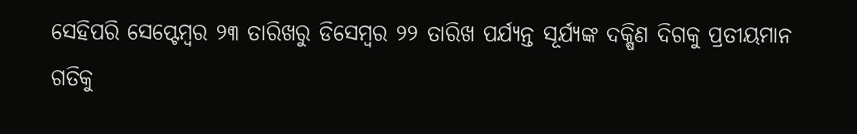ସେହିପରି ସେପ୍ଟେମ୍ବର ୨୩ ତାରିଖରୁ ଡିସେମ୍ବର ୨୨ ତାରିଖ ପର୍ଯ୍ୟନ୍ତ ସୂର୍ଯ୍ୟଙ୍କ ଦକ୍ଷିଣ ଦିଗକୁ ପ୍ରତୀୟମାନ ଗତିକୁ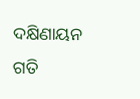ଦକ୍ଷିଣାୟନ ଗତି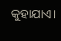କୁହାଯାଏ।